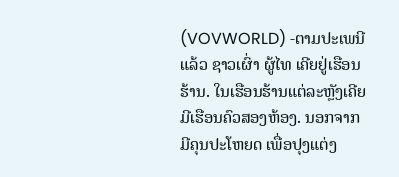(VOVWORLD) -ຕາມປະເພນີແລ້ວ ຊາວເຜົ່າ ຜູ້ໄທ ເຄີຍຢູ່ເຮືອນຮ້ານ. ໃນເຮືອນຮ້ານແຕ່ລະຫຼັງເຄີຍມີເຮືອນຄົວສອງຫ້ອງ. ນອກຈາກມີຄຸນປະໂຫຍດ ເພື່ອປຸງແຕ່ງ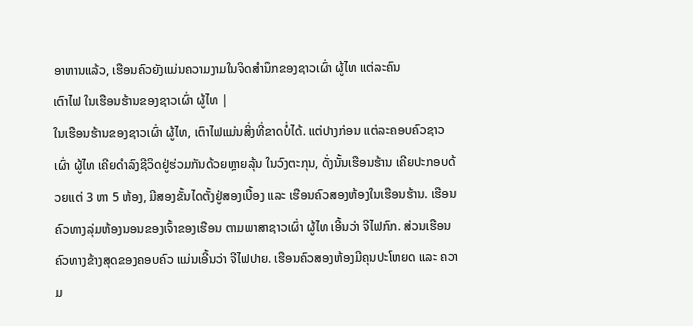ອາຫານແລ້ວ, ເຮືອນຄົວຍັງແມ່ນຄວາມງາມໃນຈິດສຳນຶກຂອງຊາວເຜົ່າ ຜູ້ໄທ ແຕ່ລະຄົນ
ເຕົາໄຟ ໃນເຮືອນຮ້ານຂອງຊາວເຜົ່າ ຜູ້ໄທ |
ໃນເຮືອນຮ້ານຂອງຊາວເຜົ່າ ຜູ້ໄທ, ເຕົາໄຟແມ່ນສິ່ງທີ່ຂາດບໍ່ໄດ້. ແຕ່ປາງກ່ອນ ແຕ່ລະຄອບຄົວຊາວເຜົ່າ ຜູ້ໄທ ເຄີຍດຳລົງຊີວິດຢູ່ຮ່ວມກັນດ້ວຍຫຼາຍລຸ້ນ ໃນວົງຕະກຸນ, ດັ່ງນັ້ນເຮືອນຮ້ານ ເຄີຍປະກອບດ້ວຍແຕ່ 3 ຫາ 5 ຫ້ອງ, ມີສອງຂັ້ນໄດຕັ້ງຢູ່ສອງເບື້ອງ ແລະ ເຮືອນຄົວສອງຫ້ອງໃນເຮືອນຮ້ານ. ເຮືອນຄົວທາງລຸ່ມຫ້ອງນອນຂອງເຈົ້າຂອງເຮືອນ ຕາມພາສາຊາວເຜົ່າ ຜູ້ໄທ ເອີ້ນວ່າ ຈີໄຟກົກ. ສ່ວນເຮືອນຄົວທາງຂ້າງສຸດຂອງຄອບຄົວ ແມ່ນເອີ້ນວ່າ ຈີໄຟປາຍ. ເຮືອນຄົວສອງຫ້ອງມີຄຸນປະໂຫຍດ ແລະ ຄວາມ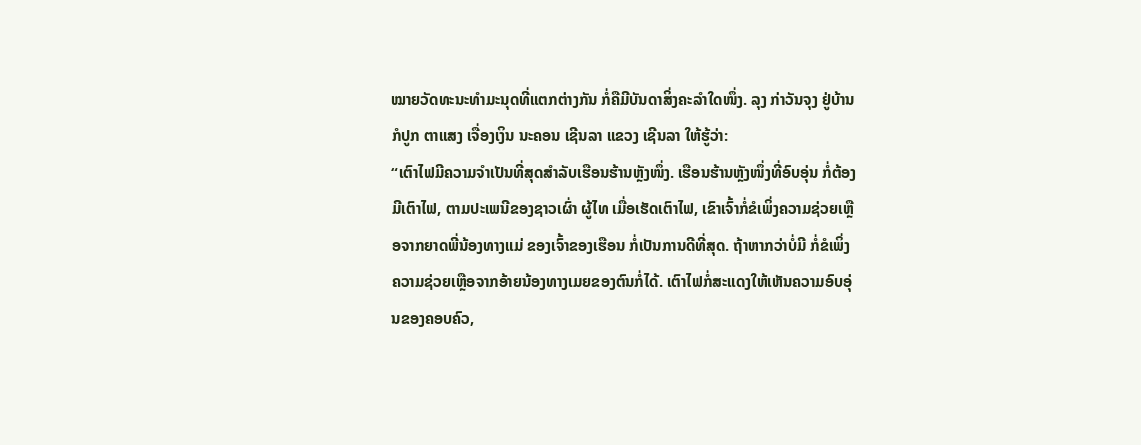ໝາຍວັດທະນະທຳມະນຸດທີ່ແຕກຕ່າງກັນ ກໍ່ຄືມີບັນດາສິ່ງຄະລຳໃດໜຶ່ງ. ລຸງ ກ່າວັນຈຸງ ຢູ່ບ້ານ ກໍປູກ ຕາແສງ ເຈື່ອງເງິນ ນະຄອນ ເຊີນລາ ແຂວງ ເຊີນລາ ໃຫ້ຮູ້ວ່າ:
“ເຕົາໄຟມີຄວາມຈຳເປັນທີ່ສຸດສຳລັບເຮືອນຮ້ານຫຼັງໜຶ່ງ. ເຮືອນຮ້ານຫຼັງໜຶ່ງທີ່ອົບອຸ່ນ ກໍ່ຕ້ອງມີເຕົາໄຟ, ຕາມປະເພນີຂອງຊາວເຜົ່າ ຜູ້ໄທ ເມື່ອເຮັດເຕົາໄຟ, ເຂົາເຈົ້າກໍ່ຂໍເພິ່ງຄວາມຊ່ວຍເຫຼືອຈາກຍາດພີ່ນ້ອງທາງແມ່ ຂອງເຈົ້າຂອງເຮືອນ ກໍ່ເປັນການດີທີ່ສຸດ. ຖ້າຫາກວ່າບໍ່ມີ ກໍ່ຂໍເພິ່ງຄວາມຊ່ວຍເຫຼືອຈາກອ້າຍນ້ອງທາງເມຍຂອງຕົນກໍ່ໄດ້. ເຕົາໄຟກໍ່ສະແດງໃຫ້ເຫັນຄວາມອົບອຸ່ນຂອງຄອບຄົວ,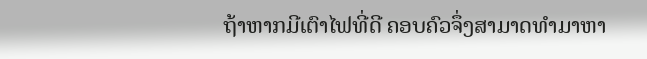ຖ້າຫາກມີເຕົາໄຟທີ່ດີ ຄອບຄົວຈຶ່ງສາມາດທຳມາຫາ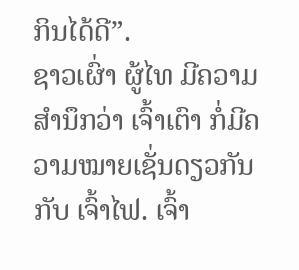ກິນໄດ້ດີ”.
ຊາວເຜົ່າ ຜູ້ໄທ ມີຄວາມສຳນຶກວ່າ ເຈົ້າເຕົາ ກໍ່ມີຄວາມໝາຍເຊັ່ນດຽວກັນກັບ ເຈົ້າໄຟ. ເຈົ້າ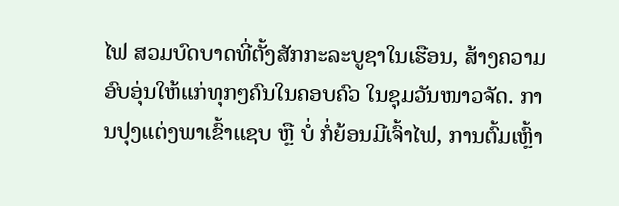ໄຟ ສວມບົດບາດທີ່ຕັ້ງສັກກະລະບູຊາໃນເຮືອນ, ສ້າງຄວາມອົບອຸ່ນໃຫ້ແກ່ທຸກໆຄົນໃນຄອບຄົວ ໃນຊຸມວັນໜາວຈັດ. ການປຸງແຕ່ງພາເຂົ້າແຊບ ຫຼື ບໍ່ ກໍ່ຍ້ອນມີເຈົ້າໄຟ, ການຕົ້ມເຫຼົ້າ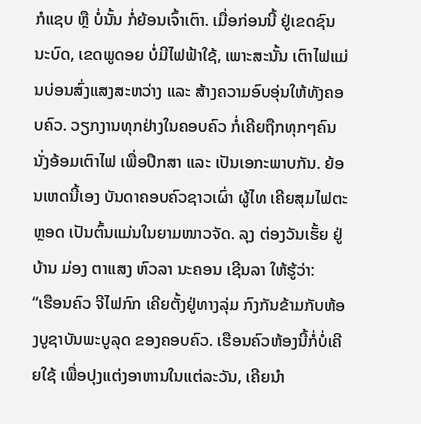ກໍແຊບ ຫຼື ບໍ່ນັ້ນ ກໍ່ຍ້ອນເຈົ້າເຕົາ. ເມື່ອກ່ອນນີ້ ຢູ່ເຂດຊົນນະບົດ, ເຂດພູດອຍ ບໍ່ມີໄຟຟ້າໃຊ້, ເພາະສະນັ້ນ ເຕົາໄຟແມ່ນບ່ອນສົ່ງແສງສະຫວ່າງ ແລະ ສ້າງຄວາມອົບອຸ່ນໃຫ້ທັງຄອບຄົວ. ວຽກງານທຸກຢ່າງໃນຄອບຄົວ ກໍ່ເຄີຍຖືກທຸກໆຄົນນັ່ງອ້ອມເຕົາໄຟ ເພື່ອປຶກສາ ແລະ ເປັນເອກະພາບກັນ. ຍ້ອນເຫດນີ້ເອງ ບັນດາຄອບຄົວຊາວເຜົ່າ ຜູ້ໄທ ເຄີຍສຸມໄຟຕະຫຼອດ ເປັນຕົ້ນແມ່ນໃນຍາມໜາວຈັດ. ລຸງ ຕ່ອງວັນເຮັ້ຍ ຢູ່ບ້ານ ມ່ອງ ຕາແສງ ຫົວລາ ນະຄອນ ເຊີນລາ ໃຫ້ຮູ້ວ່າ:
“ເຮືອນຄົວ ຈີໄຟກົກ ເຄີຍຕັ້ງຢູ່ທາງລຸ່ມ ກົງກັນຂ້າມກັບຫ້ອງບູຊາບັນພະບູລຸດ ຂອງຄອບຄົວ. ເຮືອນຄົວຫ້ອງນີ້ກໍ່ບໍ່ເຄີຍໃຊ້ ເພື່ອປຸງແຕ່ງອາຫານໃນແຕ່ລະວັນ, ເຄີຍນຳ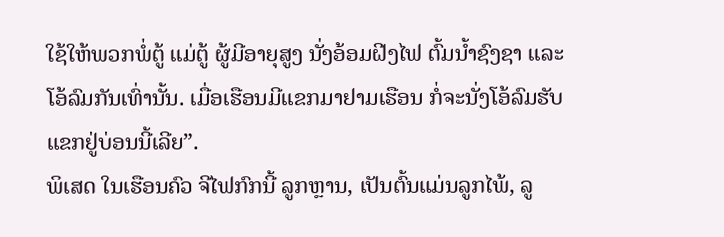ໃຊ້ໃຫ້ພວກພໍ່ຕູ້ ແມ່ຕູ້ ຜູ້ມີອາຍຸສູງ ນັ່ງອ້ອມຝີງໄຟ ຕົ້ມນ້ຳຊົງຊາ ແລະ ໂອ້ລົມກັນເທົ່ານັ້ນ. ເມື່ອເຮືອນມີແຂກມາຢາມເຮືອນ ກໍ່ຈະນັ່ງໂອ້ລົມຮັບແຂກຢູ່ບ່ອນນີ້ເລີຍ”.
ພິເສດ ໃນເຮືອນຄົວ ຈີໄຟກົກນີ້ ລູກຫຼານ, ເປັນຕົ້ນແມ່ນລູກໄພ້, ລູ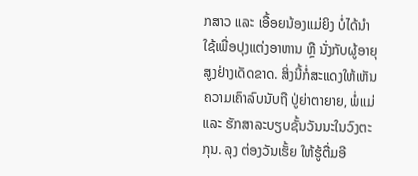ກສາວ ແລະ ເອື້ອຍນ້ອງແມ່ຍິງ ບໍ່ໄດ້ນຳໃຊ້ເພື່ອປຸງແຕ່ງອາຫານ ຫຼື ນັ່ງກັບຜູ້ອາຍຸສູງຢ່າງເດັດຂາດ. ສິ່ງນີ້ກໍ່ສະແດງໃຫ້ເຫັນຄວາມເຄົາລົບນັບຖື ປູ່ຍ່າຕາຍາຍ, ພໍ່ແມ່ ແລະ ຮັກສາລະບຽບຊັ້ນວັນນະໃນວົງຕະກຸນ. ລຸງ ຕ່ອງວັນເຮັ້ຍ ໃຫ້ຮູ້ຕື່ມອີ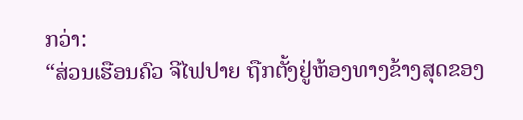ກວ່າ:
“ສ່ວນເຮືອນຄົວ ຈີໄຟປາຍ ຖືກຕັ້ງຢູ່ຫ້ອງທາງຂ້າງສຸດຂອງ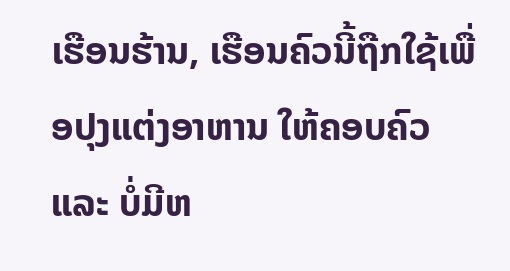ເຮືອນຮ້ານ, ເຮືອນຄົວນີ້ຖືກໃຊ້ເພື່ອປຸງແຕ່ງອາຫານ ໃຫ້ຄອບຄົວ ແລະ ບໍ່ມີຫ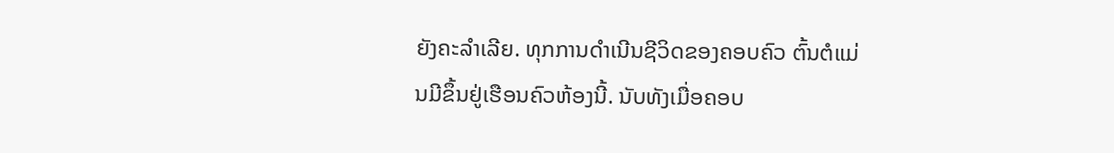ຍັງຄະລຳເລີຍ. ທຸກການດຳເນີນຊີວິດຂອງຄອບຄົວ ຕົ້ນຕໍແມ່ນມີຂຶ້ນຢູ່ເຮືອນຄົວຫ້ອງນີ້. ນັບທັງເມື່ອຄອບ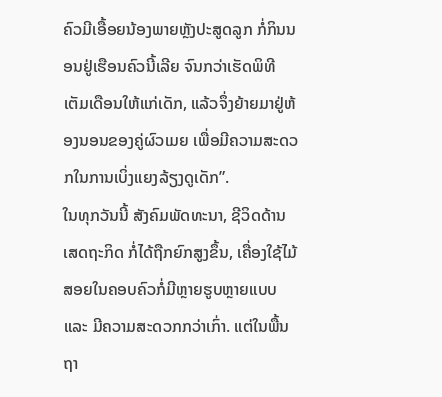ຄົວມີເອື້ອຍນ້ອງພາຍຫຼັງປະສູດລູກ ກໍ່ກິນນອນຢູ່ເຮືອນຄົວນີ້ເລີຍ ຈົນກວ່າເຮັດພິທີເຕັມເດືອນໃຫ້ແກ່ເດັກ, ແລ້ວຈຶ່ງຍ້າຍມາຢູ່ຫ້ອງນອນຂອງຄູ່ຜົວເມຍ ເພື່ອມີຄວາມສະດວກໃນການເບິ່ງແຍງລ້ຽງດູເດັກ”.
ໃນທຸກວັນນີ້ ສັງຄົມພັດທະນາ, ຊີວິດດ້ານເສດຖະກິດ ກໍ່ໄດ້ຖືກຍົກສູງຂຶ້ນ, ເຄື່ອງໃຊ້ໄມ້ສອຍໃນຄອບຄົວກໍ່ມີຫຼາຍຮູບຫຼາຍແບບ ແລະ ມີຄວາມສະດວກກວ່າເກົ່າ. ແຕ່ໃນພື້ນຖາ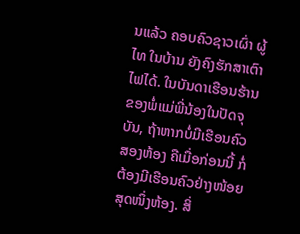ນແລ້ວ ຄອບຄົວຊາວເຜົ່າ ຜູ້ໄທ ໃນບ້ານ ຍັງຄົງຮັກສາເຕົາໄຟໄດ້. ໃນບັນດາເຮືອນຮ້ານຂອງພໍ່ແມ່ພີ່ນ້ອງໃນປັດຈຸບັນ, ຖ້າຫາກບໍ່ມີເຮືອນຄົວ ສອງຫ້ອງ ຄືເມື່ອກ່ອນນີ້ ກໍ່ຕ້ອງມີເຮືອນຄົວຢ່າງໜ້ອຍສຸດໜຶ່ງຫ້ອງ. ສິ່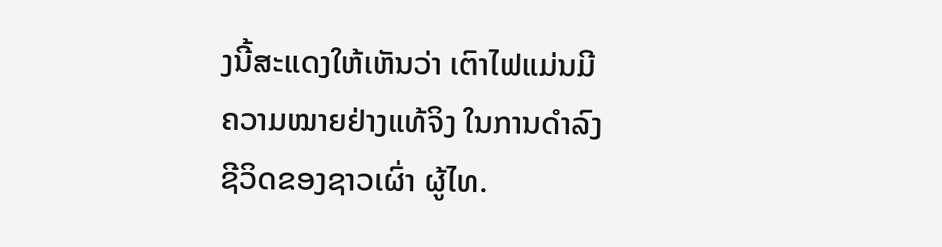ງນີ້ສະແດງໃຫ້ເຫັນວ່າ ເຕົາໄຟແມ່ນມີຄວາມໝາຍຢ່າງແທ້ຈິງ ໃນການດຳລົງຊີວິດຂອງຊາວເຜົ່າ ຜູ້ໄທ.